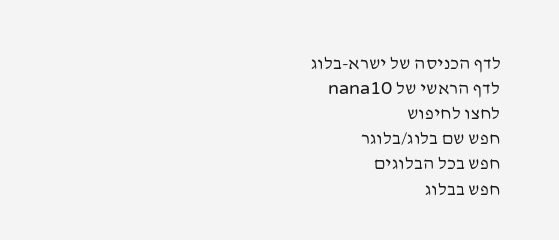לדף הכניסה של ישרא-בלוג
לדף הראשי של nana10
לחצו לחיפוש
חפש שם בלוג/בלוגר
חפש בכל הבלוגים
חפש בבלוג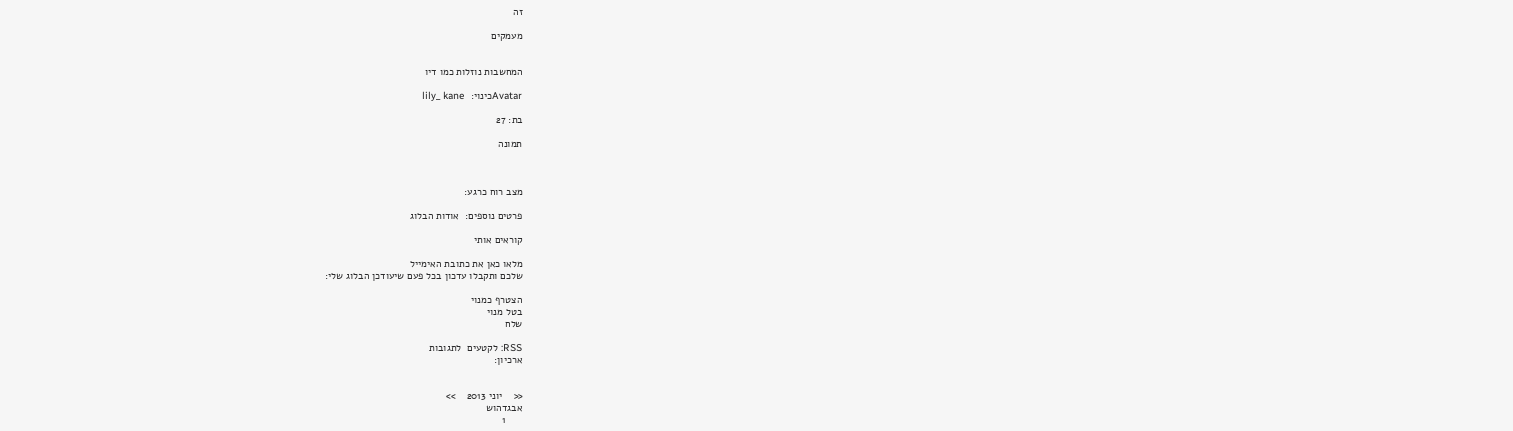זה

מעמקים


המחשבות נוזלות כמו דיו

Avatarכינוי:  lily_ kane

בת: 27

תמונה



מצב רוח כרגע:

פרטים נוספים:  אודות הבלוג

קוראים אותי

מלאו כאן את כתובת האימייל
שלכם ותקבלו עדכון בכל פעם שיעודכן הבלוג שלי:

הצטרף כמנוי
בטל מנוי
שלח

RSS: לקטעים  לתגובות
ארכיון:


<<    יוני 2013    >>
אבגדהוש
      1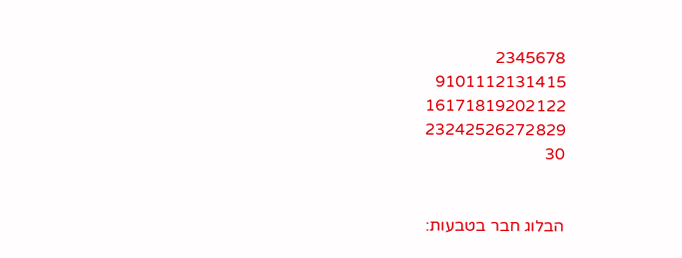2345678
9101112131415
16171819202122
23242526272829
30


הבלוג חבר בטבעות: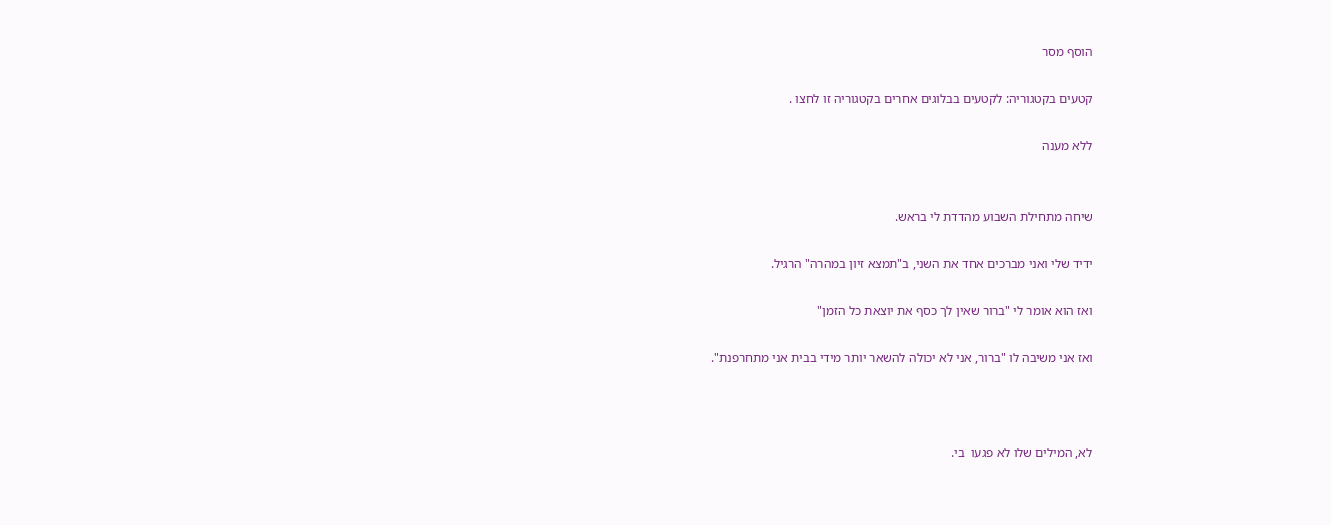הוסף מסר

קטעים בקטגוריה: לקטעים בבלוגים אחרים בקטגוריה זו לחצו .

ללא מענה


שיחה מתחילת השבוע מהדדת לי בראש.

ידיד שלי ואני מברכים אחד את השני, ב"תמצא זיון במהרה" הרגיל.

ואז הוא אומר לי "ברור שאין לך כסף את יוצאת כל הזמן"

ואז אני משיבה לו "ברור, אני לא יכולה להשאר יותר מידי בבית אני מתחרפנת".



לא, המילים שלו לא פגעו  בי.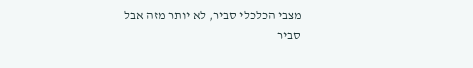מצבי הכלכלי סביר, לא יותר מזה אבל סביר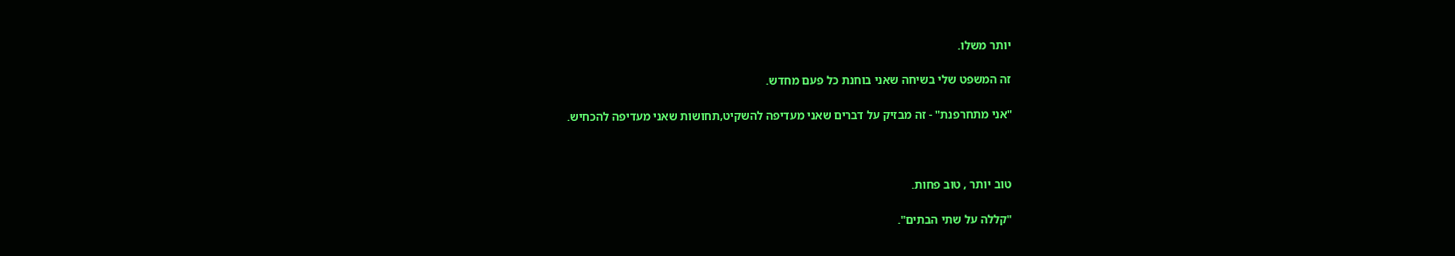יותר משלו.

זה המשפט שלי בשיחה שאני בוחנת כל פעם מחדש.

"אני מתחרפנת" - זה מבזיק על דברים שאני מעדיפה להשקיט,תחושות שאני מעדיפה להכחיש.



טוב יותר , טוב פחות.

"קללה על שתי הבתים".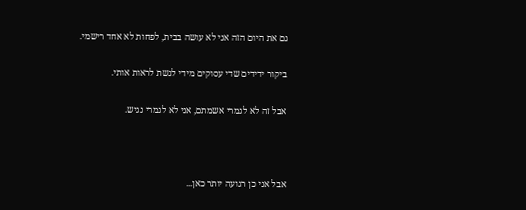גם את היום הזה אני לא עושה בבית, לפחות לא אחד רישמי.

ביקור ידידים שדי עסוקים מידי לגשת לראות אותי.

אבל זה לא לגמרי אשמתם, אני לא לגמרי נגיש.



אבל אני כן רגועה יותר כאן...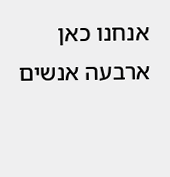אנחנו כאן ארבעה אנשים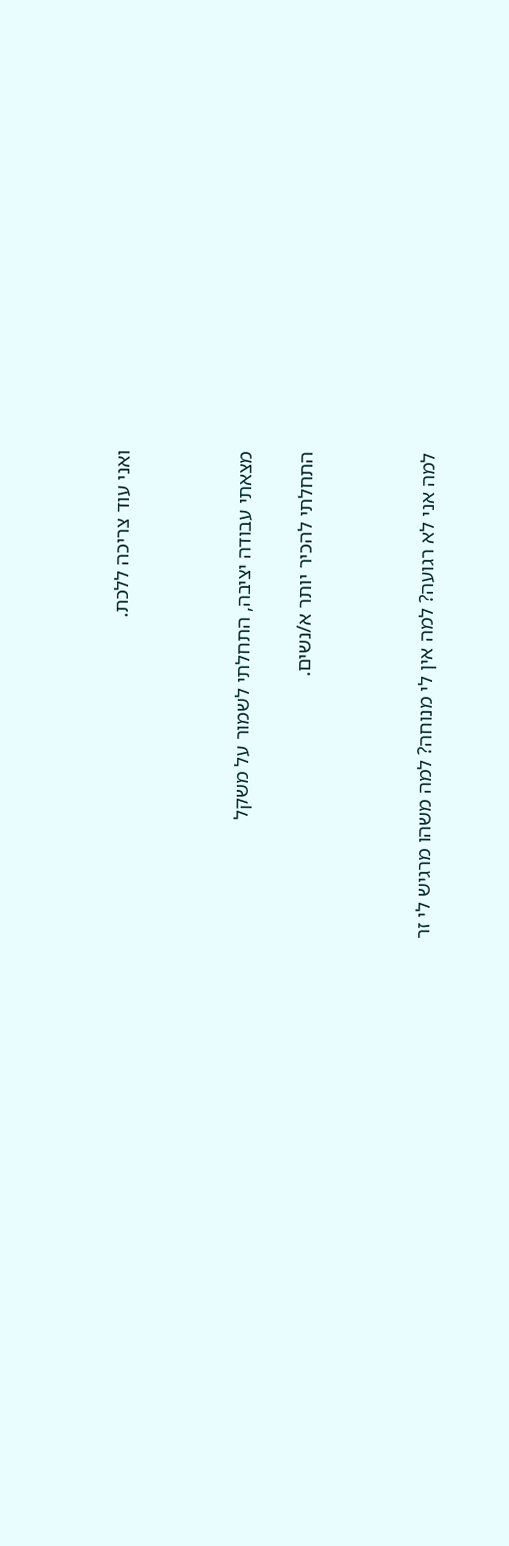ואני עוד צריכה ללכת.



מצאתי עבודה יציבה, התחלתי לשמור על משקל

התחלתי להכיר יותר א/נשים.



למה אני לא רגועה? למה אין לי מנוחה? למה משהו מרגיש לי זר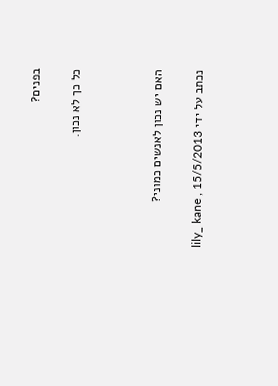בפנים?

כל כך לא נכון.



האם יש נכון לאנשים כמוני?

נכתב על ידי lily_ kane , 15/5/2013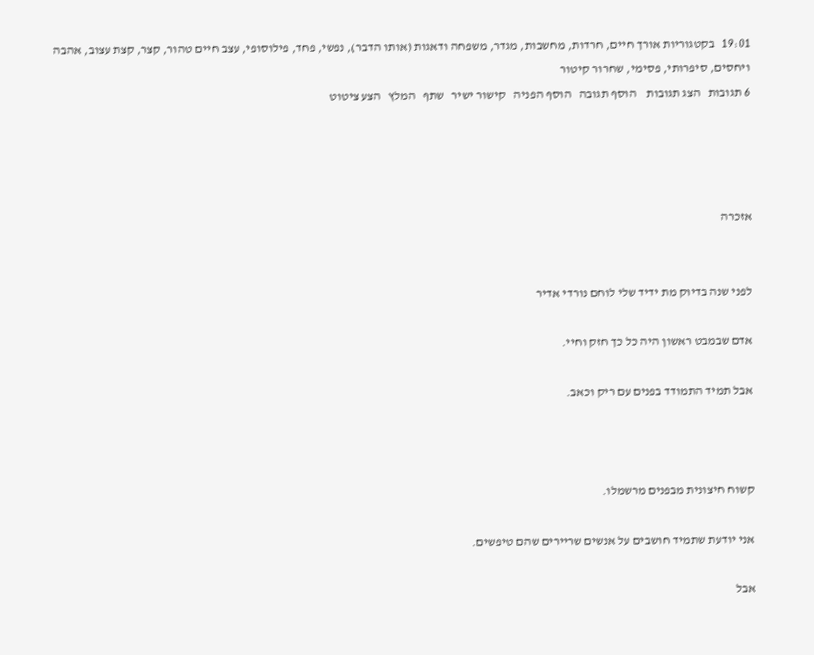19:01   בקטגוריות אורך חיים, חרדות, מחשבות, מגדר, משפחה ודאגות (אותו הדבר), נפשי, פחד, פילוסופי, עצב חיים טהור, קצר, קצת עצוב, אהבה ויחסים, סיפרותי, פסימי, שחרור קיטור
6 תגובות   הצג תגובות    הוסף תגובה   הוסף הפניה   קישור ישיר   שתף   המלץ   הצע ציטוט




אזכרה


לפני שנה בדיוק מת ידיד שלי לוחם נורדי אדיר

אדם שבמבט ראשון היה כל כך חזק וחיי.

אבל תמיד התמודד בפנים עם ריק וכאב.



קשוח חיצונית מבפנים מרשמלו.

אני יודעת שתמיד חושבים על אנשים שריירים שהם טיפשים.

אבל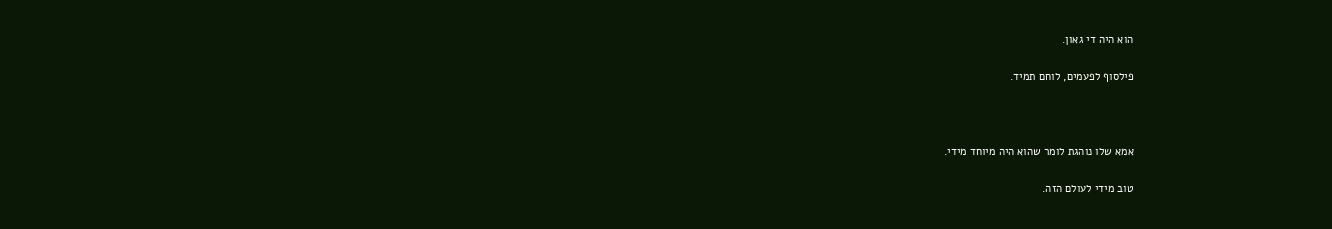הוא היה די גאון.

פילסוף לפעמים, לוחם תמיד.



אמא שלו נוהגת לומר שהוא היה מיוחד מידי.

טוב מידי לעולם הזה.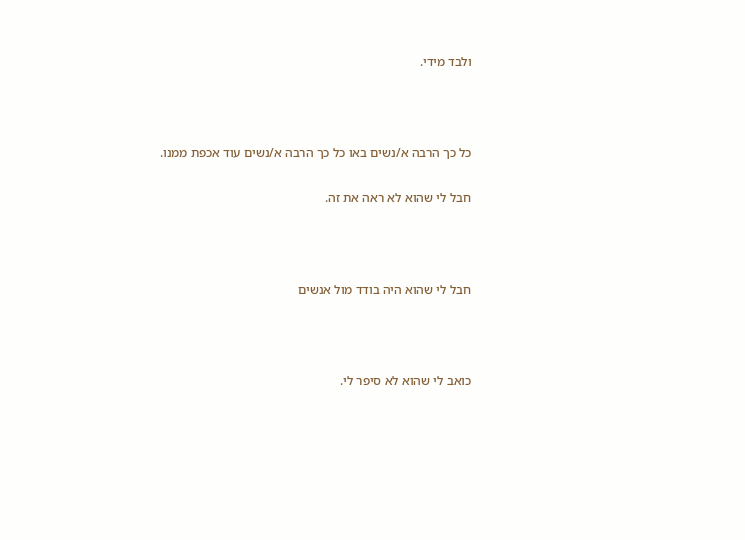ולבד מידי.



כל כך הרבה א/נשים באו כל כך הרבה א/נשים עוד אכפת ממנו.

חבל לי שהוא לא ראה את זה.



חבל לי שהוא היה בודד מול אנשים



כואב לי שהוא לא סיפר לי.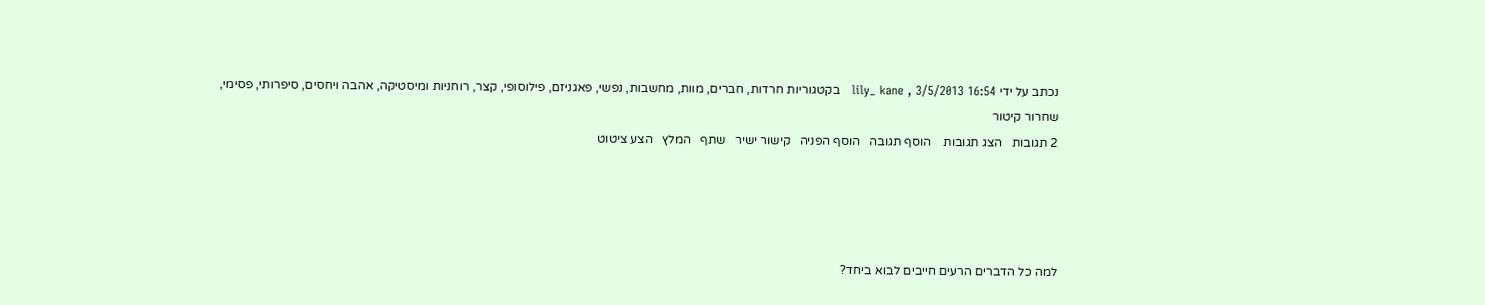נכתב על ידי lily_ kane , 3/5/2013 16:54   בקטגוריות חרדות, חברים, מוות, מחשבות, נפשי, פאגניזם, פילוסופי, קצר, רוחניות ומיסטיקה, אהבה ויחסים, סיפרותי, פסימי, שחרור קיטור
2 תגובות   הצג תגובות    הוסף תגובה   הוסף הפניה   קישור ישיר   שתף   המלץ   הצע ציטוט




למה כל הדברים הרעים חייבים לבוא ביחד?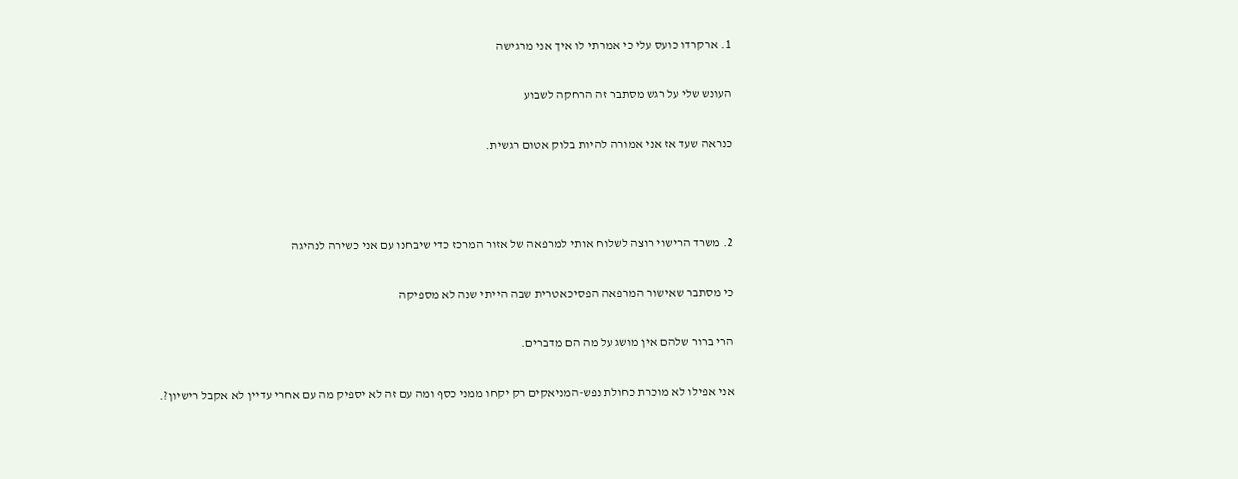1. ארקרדו כועס עלי כי אמרתי לו איך אני מרגישה

העונש שלי על רגש מסתבר זה הרחקה לשבוע

כנראה שעד אז אני אמורה להיות בלוק אטום רגשית.



2. משרד הרישוי רוצה לשלוח אותי למרפאה של אזור המרכז כדי שיבחנו עם אני כשירה לנהיגה

כי מסתבר שאישור המרפאה הפסיכאטרית שבה הייתי שנה לא מספיקה

הרי ברור שלהם אין מושג על מה הם מדברים.

אני אפילו לא מוכרת כחולת נפש-המניאקים רק יקחו ממני כסף ומה עם זה לא יספיק מה עם אחרי עדיין לא אקבל רישיון?.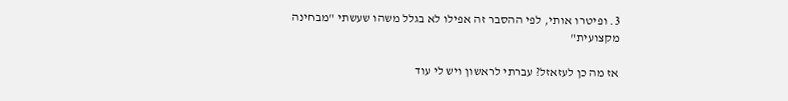3. ופיטרו אותי, לפי ההסבר זה אפילו לא בגלל משהו שעשתי "מבחינה מקצועית"

אז מה כן לעזאזל? עברתי לראשון ויש לי עוד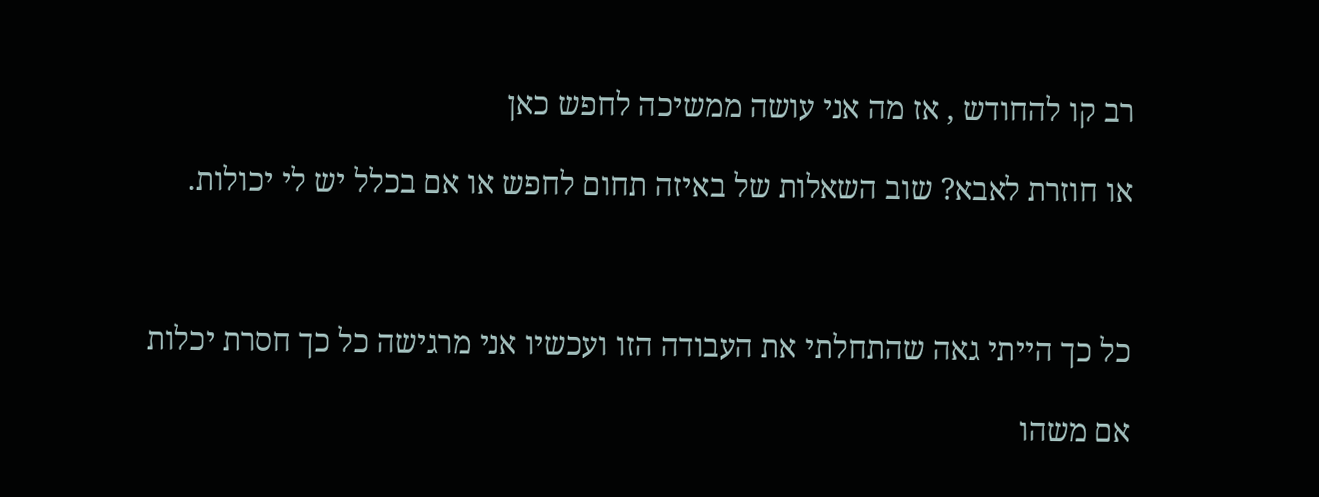רב קו להחודש , אז מה אני עושה ממשיכה לחפש כאן

או חוזרת לאבא? שוב השאלות של באיזה תחום לחפש או אם בכלל יש לי יכולות.



כל כך הייתי גאה שהתחלתי את העבודה הזו ועכשיו אני מרגישה כל כך חסרת יכלות

אם משהו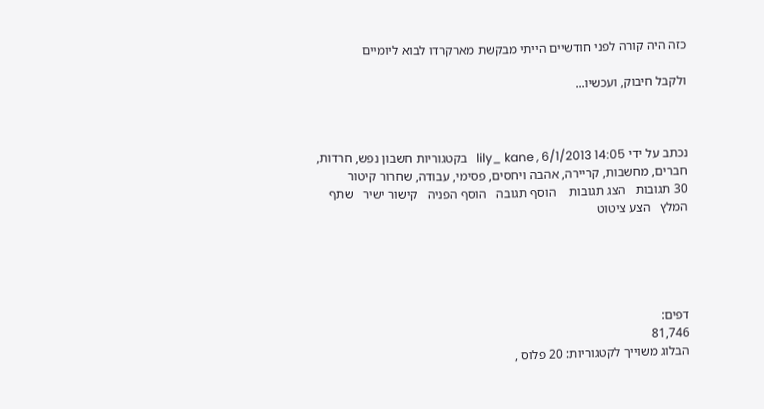כזה היה קורה לפני חודשיים הייתי מבקשת מארקרדו לבוא ליומיים

ולקבל חיבוק, ועכשיו...



נכתב על ידי lily_ kane , 6/1/2013 14:05   בקטגוריות חשבון נפש, חרדות, חברים, מחשבות, קריירה, אהבה ויחסים, פסימי, עבודה, שחרור קיטור
30 תגובות   הצג תגובות    הוסף תגובה   הוסף הפניה   קישור ישיר   שתף   המלץ   הצע ציטוט





דפים:
81,746
הבלוג משוייך לקטגוריות: 20 פלוס ,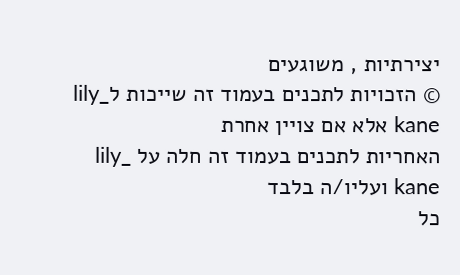יצירתיות , משוגעים
© הזכויות לתכנים בעמוד זה שייכות לlily_ kane אלא אם צויין אחרת
האחריות לתכנים בעמוד זה חלה על lily_ kane ועליו/ה בלבד
כל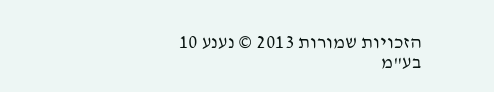הזכויות שמורות 2013 © נענע 10 בע"מ